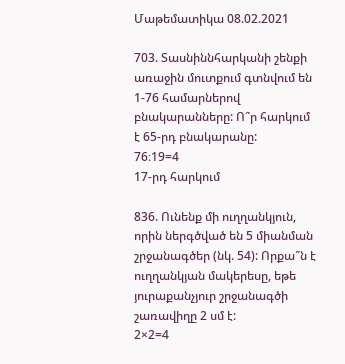Մաթեմատիկա 08.02.2021

703. Տասնիննհարկանի շենքի առաջին մուտքում գտնվում են 1-76 համարներով բնակարանները: Ո՞ր հարկում է 65-րդ բնակարանը:
76։19=4
17-րդ հարկում

836. Ունենք մի ուղղանկյուն, որին ներգծված են 5 միանման շրջանագծեր (նկ. 54): Որքա՞ն է ուղղանկյան մակերեսը, եթե յուրաքանչյուր շրջանագծի շառավիղը 2 սմ է:
2×2=4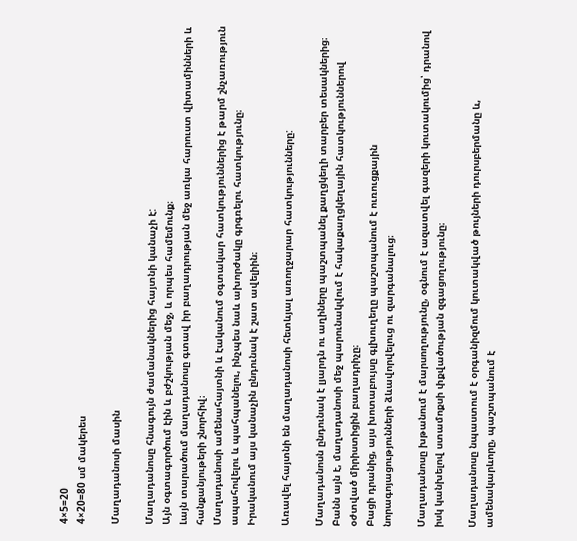4×5=20
4×20=80 սմ մակերես

Մաղադանոսի մասին

Մաղադանոսը հնագույն ժամանակներից հայտնի կանաչի է:
Այն օգտագործում էին և բժշկության մեջ, և որպես համեմունք։
Լայն տարածում մաղադանոսը գտավ իր բաղադրության մեջ առկա հարուստ վիտամինների և հանքանյութերի շնորհիվ։
Մաղադանոսի ամենահայտնի և էականում օգտակար հատկություններից է թարմ շնչառություն ապահովելու և պահպանելու, ինչպես նաև ախորժակը գրգռելու հատկությունը։
Իրականում այս կանաչին ընդունակ է շատ ավելիին։

Առավել հայտնի են մաղադանոսի հետևյալ առողջարար հատկությունները:

Մաղադանոսն ընդունակ է լյարդն ու աղիները պաշտպանել քաղցկեղի տարբեր տեսակներից։
Բանն այն է, մաղադանոսի մեջ պարունակվում է հակաքաղցկեղային հատկություններով օժտված միրիստիցին բաղադրիչը։
Բացի դրանից, այս խոտաբույսը գլխուղեղը պաշտպանում է ուռուցքային նորագոյացությունների ձևավորվելուց ու զարգանալուց։

Մաղադանոսը խթանում է մարսողությունը, օգնում է ազատվել գազերի կուտակումից՝ դրանով իսկ կանխելով ստամոքսի փքվածության զգացողությունը։

Մաղադանոսը նպաստում է օրգանիզմում կուտակված թույների դուրսբերմանը և, ամենակարևորը, պաշտպանում է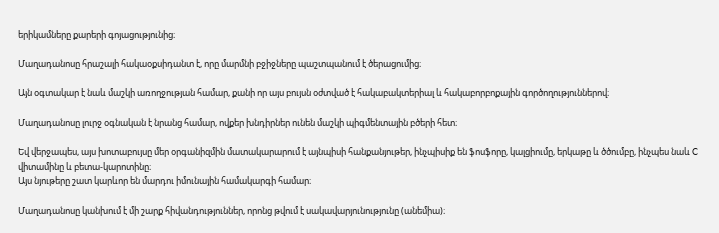երիկամները քարերի գոյացությունից։

Մաղադանոսը հրաշալի հակաօքսիդանտ է, որը մարմնի բջիջները պաշտպանում է ծերացումից։

Այն օգտակար է նաև մաշկի առողջության համար, քանի որ այս բույսն օժտված է հակաբակտերիալ և հակաբորբոքային գործողություններով։

Մաղադանոսը լուրջ օգնական է նրանց համար, ովքեր խնդիրներ ունեն մաշկի պիգմենտային բծերի հետ։

Եվ վերջապես, այս խոտաբույսը մեր օրգանիզմին մատակարարում է այնպիսի հանքանյութեր, ինչպիսիք են ֆոսֆորը, կալցիումը, երկաթը և ծծումբը, ինչպես նաև C վիտամինը և բետա-կարոտինը։
Այս նյութերը շատ կարևոր են մարդու իմունային համակարգի համար։

Մաղադանոսը կանխում է մի շարք հիվանդություններ, որոնց թվում է սակավարյունությունը (անեմիա)։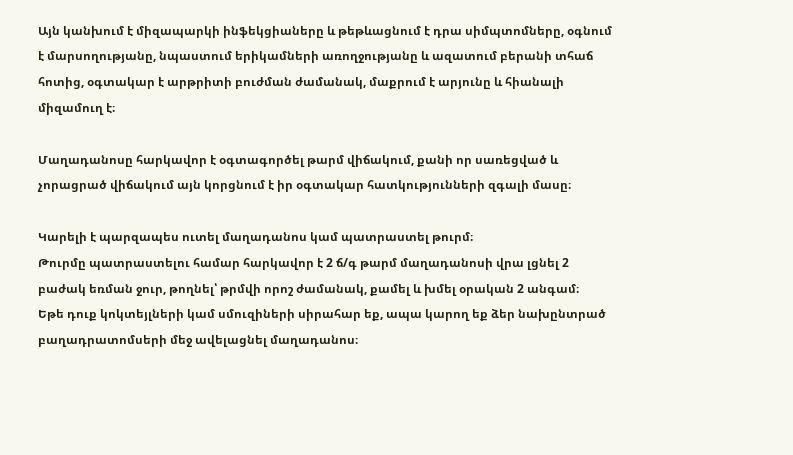Այն կանխում է միզապարկի ինֆեկցիաները և թեթևացնում է դրա սիմպտոմները, օգնում է մարսողությանը, նպաստում երիկամների առողջությանը և ազատում բերանի տհաճ հոտից, օգտակար է արթրիտի բուժման ժամանակ, մաքրում է արյունը և հիանալի միզամուղ է։

Մաղադանոսը հարկավոր է օգտագործել թարմ վիճակում, քանի որ սառեցված և չորացրած վիճակում այն կորցնում է իր օգտակար հատկությունների զգալի մասը։

Կարելի է պարզապես ուտել մաղադանոս կամ պատրաստել թուրմ։
Թուրմը պատրաստելու համար հարկավոր է 2 ճ/գ թարմ մաղադանոսի վրա լցնել 2 բաժակ եռման ջուր, թողնել՝ թրմվի որոշ ժամանակ, քամել և խմել օրական 2 անգամ։
Եթե դուք կոկտեյլների կամ սմուզիների սիրահար եք, ապա կարող եք ձեր նախընտրած բաղադրատոմսերի մեջ ավելացնել մաղադանոս։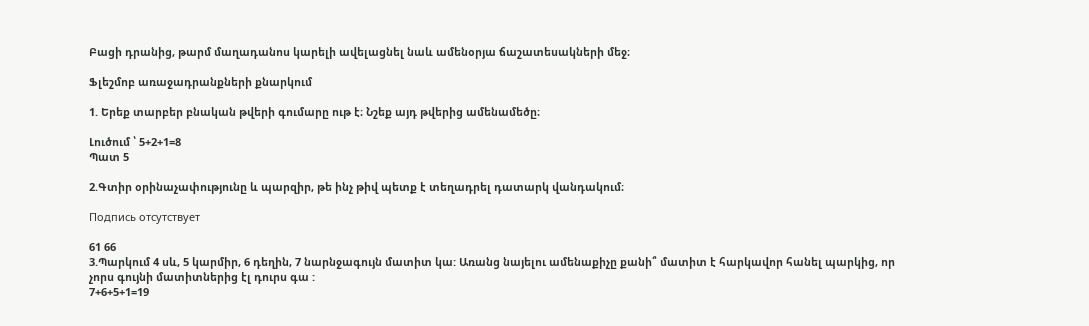Բացի դրանից, թարմ մաղադանոս կարելի ավելացնել նաև ամենօրյա ճաշատեսակների մեջ։

Ֆլեշմոբ առաջադրանքների քնարկում

1. Երեք տարբեր բնական թվերի գումարը ութ է։ Նշեք այդ թվերից ամենամեծը։

Լուծում ՝ 5+2+1=8
Պատ 5

2.Գտիր օրինաչափությունը և պարզիր, թե ինչ թիվ պետք է տեղադրել դատարկ վանդակում։

Подпись отсутствует

61 66
3.Պարկում 4 սև, 5 կարմիր, 6 դեղին, 7 նարնջագույն մատիտ կա: Առանց նայելու ամենաքիչը քանի՞ մատիտ է հարկավոր հանել պարկից, որ չորս գույնի մատիտներից էլ դուրս գա :
7+6+5+1=19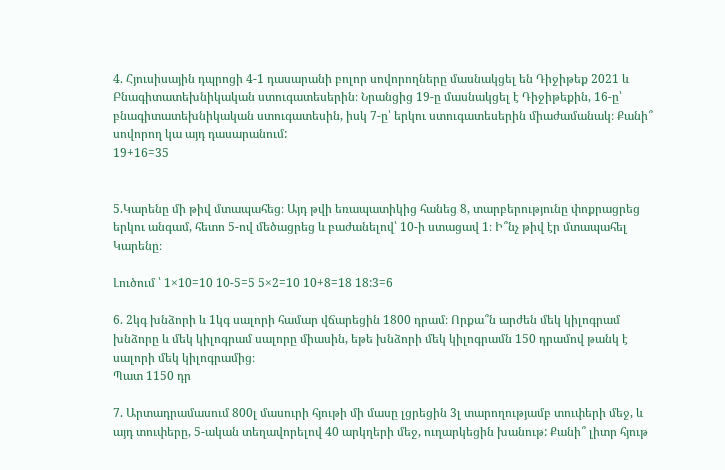4. Հյուսիսային դպրոցի 4-1 դասարանի բոլոր սովորողները մասնակցել են Դիջիթեք 2021 և Բնագիտատեխնիկական ստուգատեսերին։ Նրանցից 19-ը մասնակցել է Դիջիթեքին, 16-ը՝ բնագիտատեխնիկական ստուգատեսին, իսկ 7-ը՝ երկու ստուգատեսերին միաժամանակ։ Քանի՞ սովորող կա այդ դասարանում:
19+16=35


5.Կարենը մի թիվ մտապահեց։ Այդ թվի եռապատիկից հանեց 8, տարբերությունը փոքրացրեց երկու անգամ, հետո 5-ով մեծացրեց և բաժանելով՝ 10-ի ստացավ 1։ Ի՞նչ թիվ էր մտապահել Կարենը։

Լուծում ՝ 1×10=10 10-5=5 5×2=10 10+8=18 18:3=6

6. 2կգ խնձորի և 1կգ սալորի համար վճարեցին 1800 դրամ։ Որքա՞ն արժեն մեկ կիլոգրամ խնձորը և մեկ կիլոգրամ սալորը միասին, եթե խնձորի մեկ կիլոգրամն 150 դրամով թանկ է սալորի մեկ կիլոգրամից։
Պատ 1150 դր

7. Արտադրամասում 800լ մասուրի հյութի մի մասը լցրեցին 3լ տարողությամբ տուփերի մեջ, և այդ տուփերը, 5-ական տեղավորելով 40 արկղերի մեջ, ուղարկեցին խանութ: Քանի՞ լիտր հյութ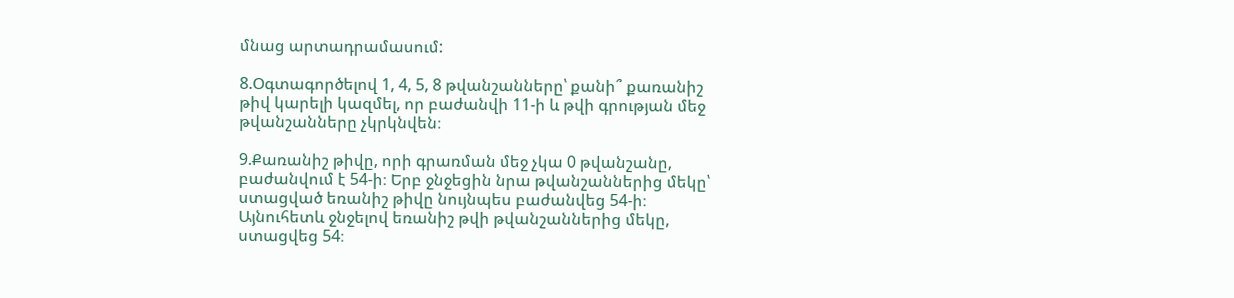մնաց արտադրամասում:

8.Օգտագործելով 1, 4, 5, 8 թվանշանները՝ քանի՞ քառանիշ թիվ կարելի կազմել, որ բաժանվի 11-ի և թվի գրության մեջ թվանշանները չկրկնվեն։

9.Քառանիշ թիվը, որի գրառման մեջ չկա 0 թվանշանը, բաժանվում է 54-ի։ Երբ ջնջեցին նրա թվանշաններից մեկը՝ ստացված եռանիշ թիվը նույնպես բաժանվեց 54-ի։ Այնուհետև ջնջելով եռանիշ թվի թվանշաններից մեկը, ստացվեց 54։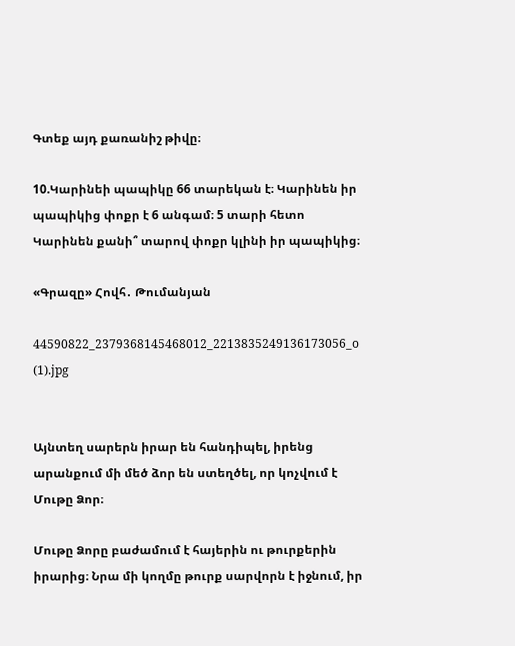Գտեք այդ քառանիշ թիվը։

10.Կարինեի պապիկը 66 տարեկան է։ Կարինեն իր պապիկից փոքր է 6 անգամ։ 5 տարի հետո Կարինեն քանի՞ տարով փոքր կլինի իր պապիկից։

«Գրազը» Հովհ․ Թումանյան

44590822_2379368145468012_2213835249136173056_o (1).jpg


Այնտեղ սարերն իրար են հանդիպել, իրենց արանքում մի մեծ ձոր են ստեղծել, որ կոչվում է Մութը Ձոր։

Մութը Ձորը բաժամում է հայերին ու թուրքերին իրարից։ Նրա մի կողմը թուրք սարվորն է իջնում, իր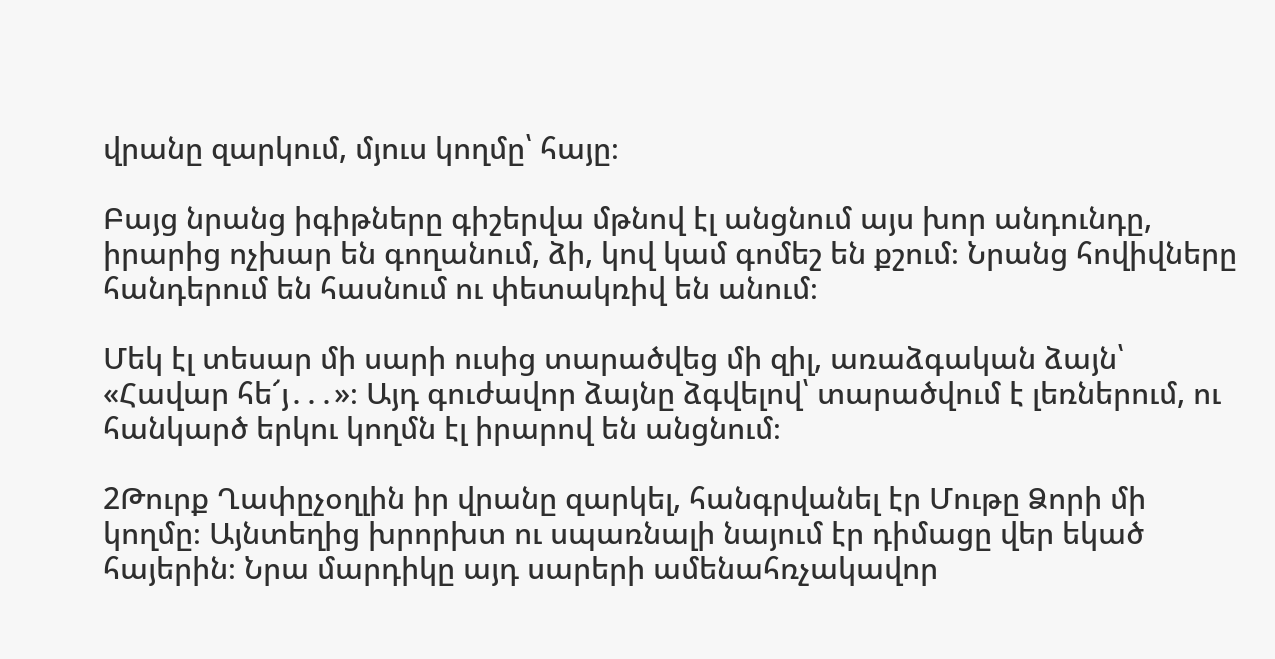վրանը զարկում, մյուս կողմը՝ հայը։

Բայց նրանց իգիթները գիշերվա մթնով էլ անցնում այս խոր անդունդը, իրարից ոչխար են գողանում, ձի, կով կամ գոմեշ են քշում։ Նրանց հովիվները հանդերում են հասնում ու փետակռիվ են անում։

Մեկ էլ տեսար մի սարի ուսից տարածվեց մի զիլ, առաձգական ձայն՝ «Հավար հե՜յ․․․»։ Այդ գուժավոր ձայնը ձգվելով՝ տարածվում է լեռներում, ու հանկարծ երկու կողմն էլ իրարով են անցնում։

2Թուրք Ղափըչօղլին իր վրանը զարկել, հանգրվանել էր Մութը Ձորի մի կողմը։ Այնտեղից խրորխտ ու սպառնալի նայում էր դիմացը վեր եկած հայերին։ Նրա մարդիկը այդ սարերի ամենահռչակավոր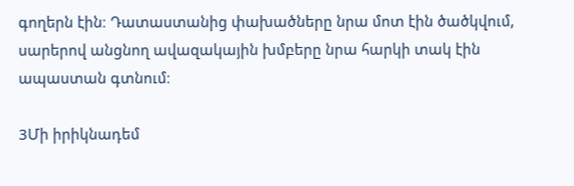գողերն էին։ Դատաստանից փախածները նրա մոտ էին ծածկվում, սարերով անցնող ավազակային խմբերը նրա հարկի տակ էին ապաստան գտնում։

3Մի իրիկնադեմ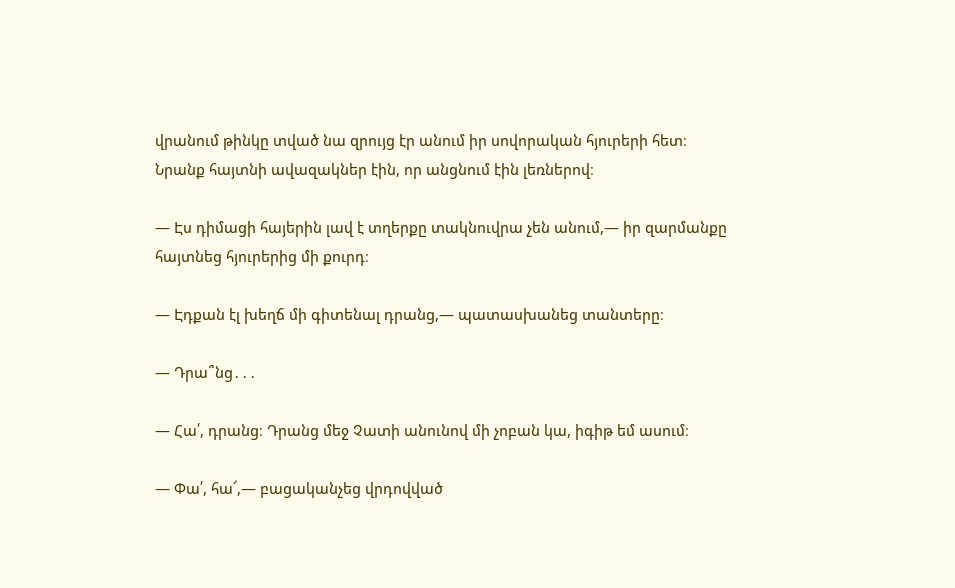վրանում թինկը տված նա զրույց էր անում իր սովորական հյուրերի հետ։ Նրանք հայտնի ավազակներ էին, որ անցնում էին լեռներով։

— Էս դիմացի հայերին լավ է տղերքը տակնուվրա չեն անում,— իր զարմանքը հայտնեց հյուրերից մի քուրդ։

— Էդքան էլ խեղճ մի գիտենալ դրանց,— պատասխանեց տանտերը։

— Դրա՞նց․․․

— Հա՛, դրանց։ Դրանց մեջ Չատի անունով մի չոբան կա, իգիթ եմ ասում։

— Փա՛, հա՜,— բացականչեց վրդովված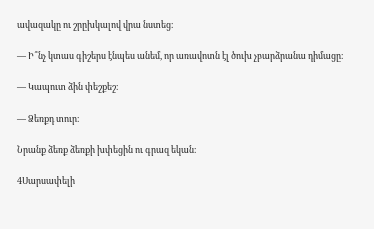ավազակը ու շրըխկալով վրա նստեց։

— Ի՞նչ կտաս գիշերս էնպես անեմ, որ առավոտն էլ ծուխ չբարձրանա դիմացը։

— Կապուտ ձին փեշքեշ։

— Ձեռքդ տուր։

Նրանք ձեռք ձեռքի խփեցին ու գրազ եկան։

4Սարսափելի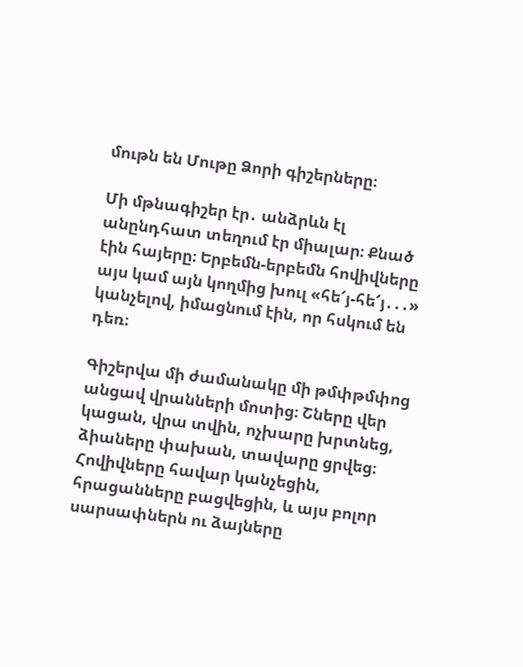մութն են Մութը Ձորի գիշերները։

Մի մթնագիշեր էր․ անձրևն էլ անընդհատ տեղում էր միալար։ Քնած էին հայերը։ Երբեմն-երբեմն հովիվները այս կամ այն կողմից խուլ «հե՜յ-հե՜յ․․․» կանչելով, իմացնում էին, որ հսկում են դեռ։

Գիշերվա մի ժամանակը մի թմփթմփոց անցավ վրանների մոտից։ Շները վեր կացան, վրա տվին, ոչխարը խրտնեց, ձիաները փախան, տավարը ցրվեց։ Հովիվները հավար կանչեցին, հրացանները բացվեցին, և այս բոլոր սարսափներն ու ձայները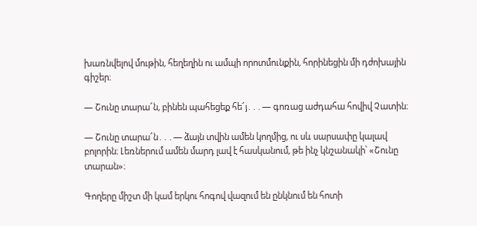խառնվելով մութին, հեղեղին ու ամպի որոտմունքին, հորինեցին մի դժոխային գիշեր։

— Շունը տարա՜ն, բինեն պահեցեք հե՜յ․․․― գոռաց աժդահա հովիվ Չատին։

— Շունը տարա՜ն․․․— ձայն տվին ամեն կողմից, ու սև սարսափը կալավ բոլորին։ Լեռներում ամեն մարդ լավ է հասկանում, թե ինչ կնշանակի՝ «Շունը տարան»։

Գողերը միշտ մի կամ երկու հոգով վազում են ընկնում են հոտի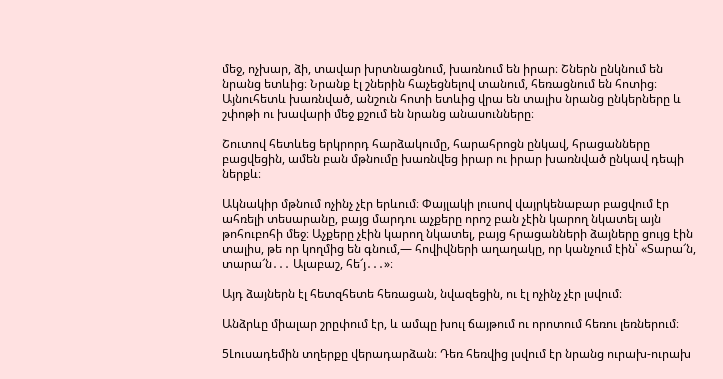մեջ, ոչխար, ձի, տավար խրտնացնում, խառնում են իրար։ Շներն ընկնում են նրանց ետևից։ Նրանք էլ շներին հաչեցնելով տանում, հեռացնում են հոտից։ Այնուհետև խառնված, անշուն հոտի ետևից վրա են տալիս նրանց ընկերները և շփոթի ու խավարի մեջ քշում են նրանց անասունները։

Շուտով հետևեց երկրորդ հարձակումը, հարահրոցն ընկավ, հրացանները բացվեցին, ամեն բան մթնումը խառնվեց իրար ու իրար խառնված ընկավ դեպի ներքև։

Ակնակիր մթնում ոչինչ չէր երևում։ Փայլակի լուսով վայրկենաբար բացվում էր ահռելի տեսարանը, բայց մարդու աչքերը որոշ բան չէին կարող նկատել այն թոհուբոհի մեջ։ Աչքերը չէին կարող նկատել, բայց հրացանների ձայները ցույց էին տալիս, թե որ կողմից են գնում,— հովիվների աղաղակը, որ կանչում էին՝ «Տարա՜ն, տարա՜ն․․․ Ալաբաշ, հե՜յ․․․»։

Այդ ձայներն էլ հետզհետե հեռացան, նվազեցին, ու էլ ոչինչ չէր լսվում։

Անձրևը միալար շրըփում էր, և ամպը խուլ ճայթում ու որոտում հեռու լեռներում։

5Լուսադեմին տղերքը վերադարձան։ Դեռ հեռվից լսվում էր նրանց ուրախ-ուրախ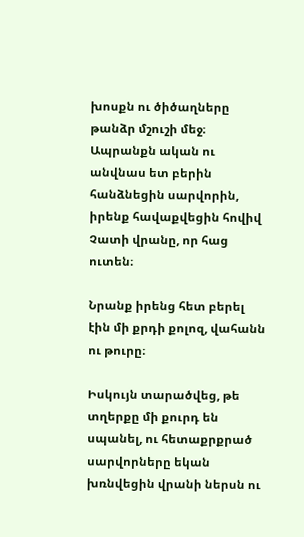խոսքն ու ծիծաղները թանձր մշուշի մեջ։ Ապրանքն ական ու անվնաս ետ բերին հանձնեցին սարվորին, իրենք հավաքվեցին հովիվ Չատի վրանը, որ հաց ուտեն։

Նրանք իրենց հետ բերել էին մի քրդի քոլոզ, վահանն ու թուրը։

Իսկույն տարածվեց, թե տղերքը մի քուրդ են սպանել, ու հետաքրքրած սարվորները եկան խռնվեցին վրանի ներսն ու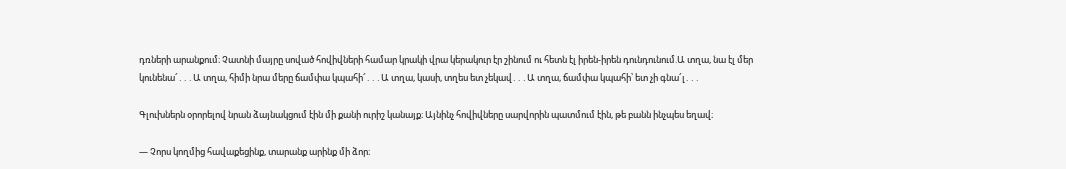դռների արանքում։ Չատնի մայրը սոված հովիվների համար կրակի վրա կերակուր էր շինում ու հետն էլ իրեն-իրեն դունդունում.Ա տղա, նա էլ մեր կունենա՜․․․Ա տղա, հիմի նրա մերը ճամփա կպահի՜․․․Ա տղա, կասի, տղես ետ չեկավ․․․Ա տղա, ճամփա կպահի՝ ետ չի գնա՜լ․․․

Գլուխներն օրորելով նրան ձայնակցում էին մի քանի ուրիշ կանայք։ Այնինչ հովիվները սարվորին պատմում էին, թե բանն ինչպես եղավ։

— Չորս կողմից հավաքեցինք, տարանք արինք մի ձոր։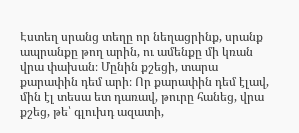Էստեղ սրանց տեղը որ նեղացրինք, սրանք ապրանքը թող արին, ու ամենքը մի կռան վրա փախան։ Մընին քշեցի, տարա քարափին դեմ արի։ Որ քարափին դեմ էլավ, մին էլ տեսա ետ դառավ, թուրը հանեց, վրա քշեց, թե՝ գլուխդ ազատի,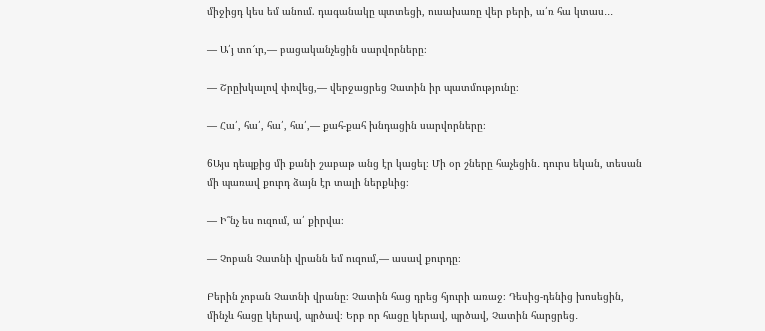միջիցդ կես եմ անում. դագանակը պտտեցի, ուսախառը վեր բերի, ա՛ռ հա կտաս․․․

— Ա՛յ տո՜ւր,— բացականչեցին սարվորները։

— Շրըխկալով փռվեց,— վերջացրեց Չատին իր պատմությունը։

— Հա՛, հա՛, հա՛, հա՛,— քահ-քահ խնդացին սարվորները։

6Այս դեպքից մի քանի շաբաթ անց էր կացել։ Մի օր շները հաչեցին․ դուրս եկան, տեսան մի պառավ քուրդ ձայն էր տալի ներքևից։

— Ի՞նչ ես ուզում, ա՛ քիրվա։

— Չոբան Չատնի վրանն եմ ուզում,— ասավ քուրդը։

Բերին չոբան Չատնի վրանը։ Չատին հաց դրեց հյուրի առաջ։ Դեսից-դենից խոսեցին, մինչև հացը կերավ, պրծավ։ Երբ որ հացը կերավ, պրծավ, Չատին հարցրեց․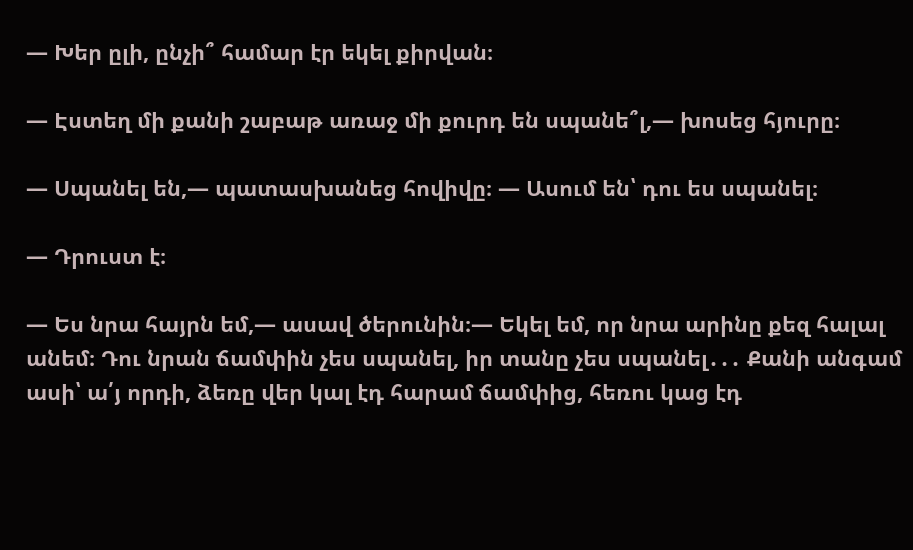— Խեր ըլի, ընչի՞ համար էր եկել քիրվան։

— Էստեղ մի քանի շաբաթ առաջ մի քուրդ են սպանե՞լ,— խոսեց հյուրը։

— Սպանել են,— պատասխանեց հովիվը։ — Ասում են՝ դու ես սպանել։

— Դրուստ է։

— Ես նրա հայրն եմ,— ասավ ծերունին։— Եկել եմ, որ նրա արինը քեզ հալալ անեմ։ Դու նրան ճամփին չես սպանել, իր տանը չես սպանել․․․ Քանի անգամ ասի՝ ա՛յ որդի, ձեռը վեր կալ էդ հարամ ճամփից, հեռու կաց էդ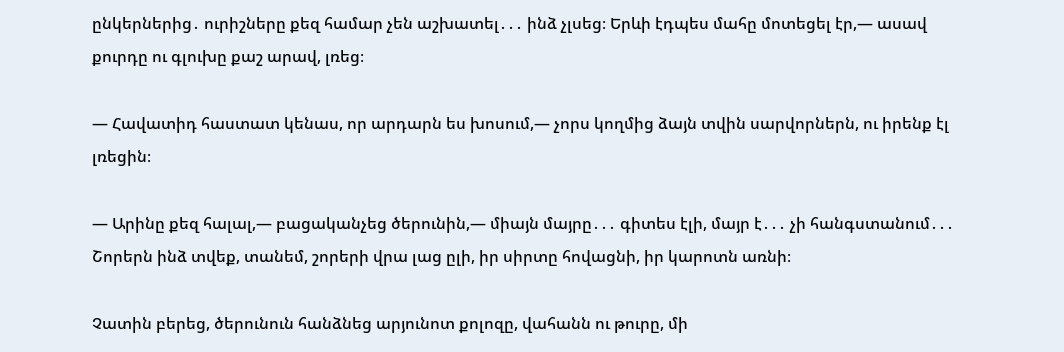ընկերներից․ ուրիշները քեզ համար չեն աշխատել․․․ ինձ չլսեց։ Երևի էդպես մահը մոտեցել էր,— ասավ քուրդը ու գլուխը քաշ արավ, լռեց։

— Հավատիդ հաստատ կենաս, որ արդարն ես խոսում,— չորս կողմից ձայն տվին սարվորներն, ու իրենք էլ լռեցին։

— Արինը քեզ հալալ,— բացականչեց ծերունին,— միայն մայրը․․․ գիտես էլի, մայր է․․․ չի հանգստանում․․․ Շորերն ինձ տվեք, տանեմ, շորերի վրա լաց ըլի, իր սիրտը հովացնի, իր կարոտն առնի։

Չատին բերեց, ծերունուն հանձնեց արյունոտ քոլոզը, վահանն ու թուրը, մի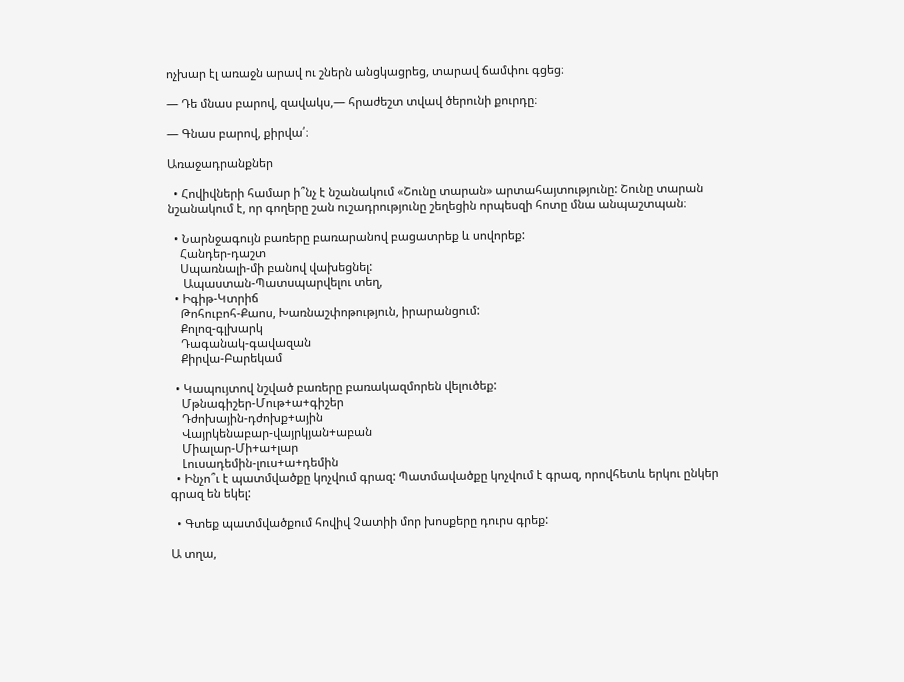ոչխար էլ առաջն արավ ու շներն անցկացրեց, տարավ ճամփու գցեց։

— Դե մնաս բարով, զավակս,— հրաժեշտ տվավ ծերունի քուրդը։

— Գնաս բարով, քիրվա՛։

Առաջադրանքներ

  • Հովիվների համար ի՞նչ է նշանակում «Շունը տարան» արտահայտությունը: Շունը տարան նշանակում է, որ գողերը շան ուշադրությունը շեղեցին որպեսզի հոտը մնա անպաշտպան։

  • Նարնջագույն բառերը բառարանով բացատրեք և սովորեք:
    Հանդեր-դաշտ
    Սպառնալի-մի բանով վախեցնել:
     Ապաստան-Պատսպարվելու տեղ,
  • Իգիթ-Կտրիճ
    Թոհուբոհ-Քաոս, Խառնաշփոթություն, իրարանցում:
    Քոլոզ-գլխարկ
    Դագանակ-գավազան
    Քիրվա-Բարեկամ

  • Կապույտով նշված բառերը բառակազմորեն վելուծեք:
    Մթնագիշեր-Մութ+ա+գիշեր
    Դժոխային-դժոխք+ային
    Վայրկենաբար-վայրկյան+աբան
    Միալար-Մի+ա+լար
    Լուսադեմին-լուս+ա+դեմին
  • Ինչո՞ւ է պատմվածքը կոչվում գրազ: Պատմավածքը կոչվում է գրազ, որովհետև երկու ընկեր գրազ են եկել:

  • Գտեք պատմվածքում հովիվ Չատիի մոր խոսքերը դուրս գրեք:

Ա տղա,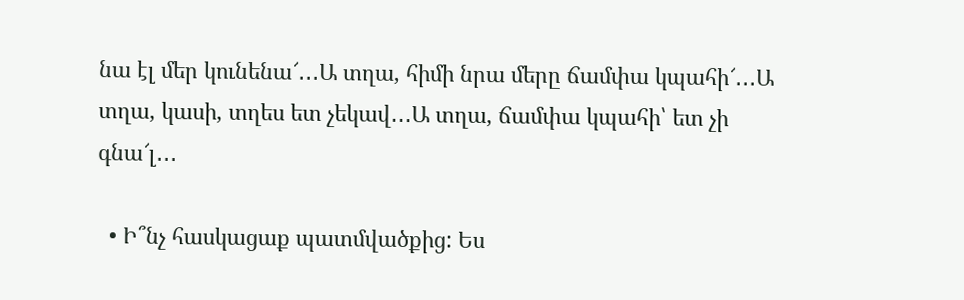նա էլ մեր կունենա՜․․․Ա տղա, հիմի նրա մերը ճամփա կպահի՜․․․Ա տղա, կասի, տղես ետ չեկավ․․․Ա տղա, ճամփա կպահի՝ ետ չի գնա՜լ․․․

  • Ի՞նչ հասկացաք պատմվածքից: Ես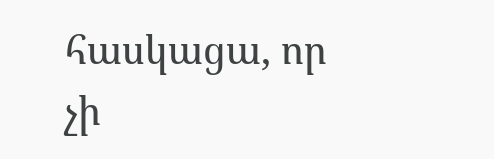հասկացա, որ չի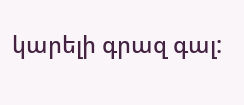կարելի գրազ գալ: